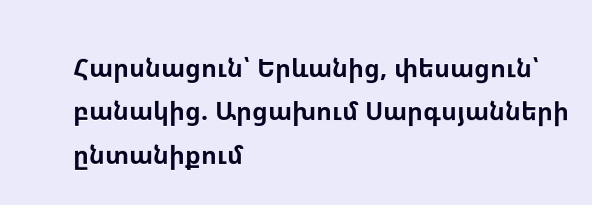Հարսնացուն՝ Երևանից, փեսացուն՝ բանակից. Արցախում Սարգսյանների ընտանիքում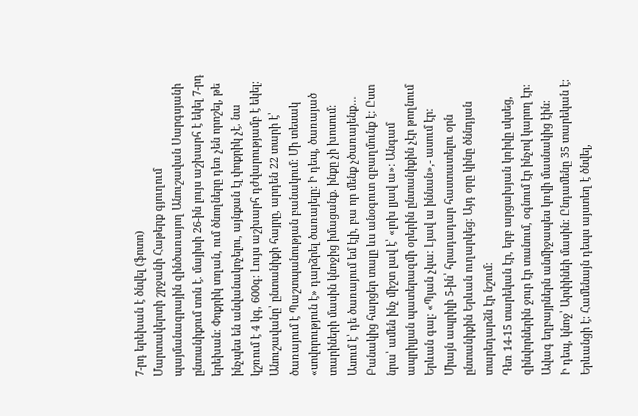7-րդ երեխան է ծնվել (ֆոտո)
Մարտակերտի շրջանի Հաթերք գյուղում պայմանագրային զինծառայող Անուշավան Սարգսյանի ընտանիքում տոն է. մայիսի 26-ին լույս աշխարհ է եկել 7-րդ երեխան: Փոքրիկ տղան, ում ծնողները դեռ չեն որոշել, թե ինչպես են անվանակոչելու, այնքան էլ փոքրիկ չէ. նա կշռում է 4 կգ, 600գ: Լույս աշխարհ դժվարությամբ է եկել:
Անուշավանը՝ ընտանիքի հայրը, արդեն 22 տարի է՝ ծառայում է Պաշտպանության բանակում: Մի տեսակ «սովորություն է» դարձրել ծառայելը: Ի դեպ, ծառայած տարիների մասին կնոջից իմացանք. ինքը չի խոսում: Ասում է՝ դե ծառայում եմ էլի, բա որ մենք չծառայենք… Բանակից հարցեր տալը ևս անօգուտ զբաղմունք է: Ըստ նրա՝ ամեն ինչ միշտ լավ է՝ «լոխ լյավ ա»: Անգամ ապրիլյան պատերազմի օրերին ընտանիքին չէր թողնում Երևան գալ: «Պյան չկա: Լյավ ա իննան»,- ասում էր: Միայն ապրիլի 5-ին՝ հրադադար հաստատելու օրն ընտանիքին Երևան ուղարկեց: Այդ օրը կինը ծննդյան տարեդարձն էր նշում:
Դեռ 14-15 տարեկան էր, երբ արցախյան կռիվը սկսեց, զինվորներին ջուր էր տանում, օգնում էր ինչով կարող էր: Ավագ եղբայրներն անմիջապես կռվի մասնակից էին:
Ի դեպ, կնոջ՝ Արփինեի մասին: Ընդամենը 35 տարեկան է: Երևանցի է: Համենայն դեպս այստեղ է ծնվել,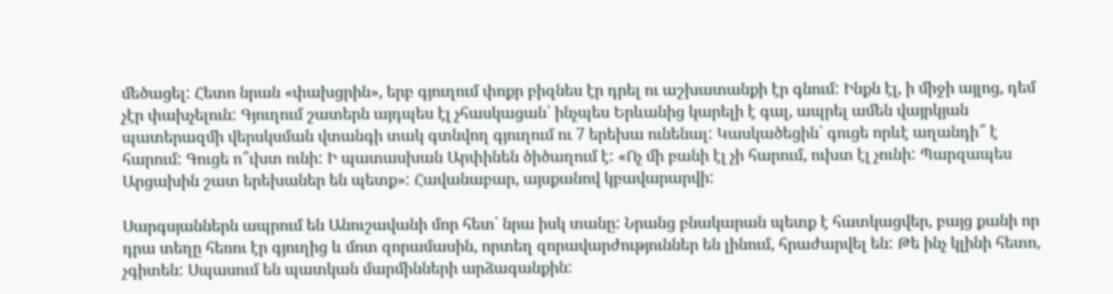մեծացել: Հետո նրան «փախցրին», երբ գյուղում փոքր բիզնես էր դրել ու աշխատանքի էր գնում: Ինքն էլ, ի միջի այլոց, դեմ չէր փախչելուն: Գյուղում շատերն այդպես էլ չհասկացան՝ ինչպես Երևանից կարելի է գալ, ապրել ամեն վայրկյան պատերազմի վերսկսման վտանգի տակ գտնվող գյուղում ու 7 երեխա ունենալ: Կասկածեցին՝ գուցե որևէ աղանդի՞ է հարում: Գուցե ո՞ւխտ ունի: Ի պատասխան Արփինեն ծիծաղում է: «Ոչ մի բանի էլ չի հարում, ուխտ էլ չունի: Պարզապես Արցախին շատ երեխաներ են պետք»: Հավանաբար, այսքանով կբավարարվի:

Սարգսյաններն ապրում են Անուշավանի մոր հետ՝ նրա իսկ տանը: Նրանց բնակարան պետք է հատկացվեր, բայց քանի որ դրա տեղը հեռու էր գյուղից և մոտ զորամասին, որտեղ զորավարժություններ են լինում, հրաժարվել են: Թե ինչ կլինի հետո, չգիտեն: Սպասում են պատկան մարմինների արձագանքին: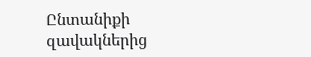Ընտանիքի զավակներից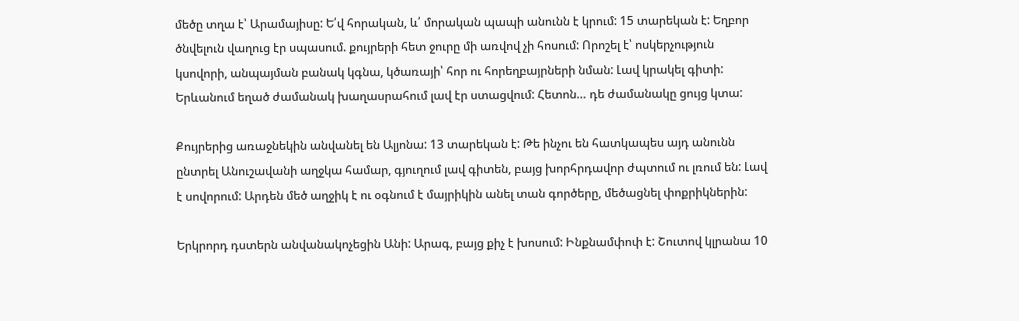մեծը տղա է՝ Արամայիսը: Ե՛վ հորական, և՛ մորական պապի անունն է կրում: 15 տարեկան է: Եղբոր ծնվելուն վաղուց էր սպասում. քույրերի հետ ջուրը մի առվով չի հոսում: Որոշել է՝ ոսկերչություն կսովորի, անպայման բանակ կգնա, կծառայի՝ հոր ու հորեղբայրների նման: Լավ կրակել գիտի: Երևանում եղած ժամանակ խաղասրահում լավ էր ստացվում: Հետոն… դե ժամանակը ցույց կտա:

Քույրերից առաջնեկին անվանել են Ալյոնա: 13 տարեկան է: Թե ինչու են հատկապես այդ անունն ընտրել Անուշավանի աղջկա համար, գյուղում լավ գիտեն, բայց խորհրդավոր ժպտում ու լռում են: Լավ է սովորում: Արդեն մեծ աղջիկ է ու օգնում է մայրիկին անել տան գործերը, մեծացնել փոքրիկներին:

Երկրորդ դստերն անվանակոչեցին Անի: Արագ, բայց քիչ է խոսում: Ինքնամփոփ է: Շուտով կլրանա 10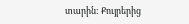տարին: Քույրերից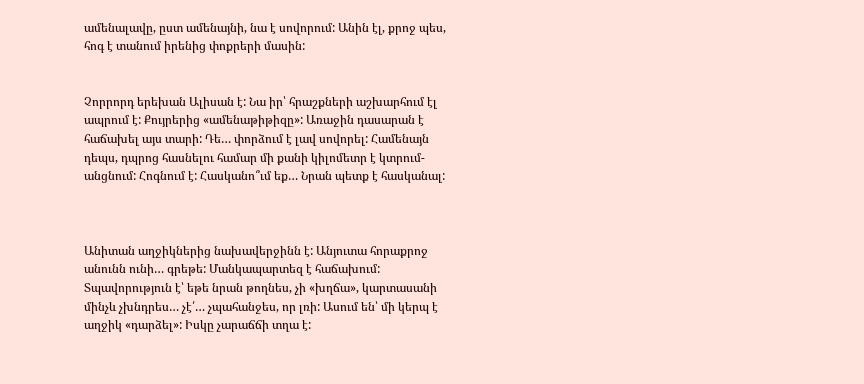ամենալավը, ըստ ամենայնի, նա է սովորում: Անին էլ, քրոջ պես, հոգ է տանում իրենից փոքրերի մասին:


Չորրորդ երեխան Ալիսան է: Նա իր՝ հրաշքների աշխարհում էլ ապրում է: Քույրերից «ամենաթիթիզը»: Առաջին դասարան է հաճախել այս տարի: Դե… փորձում է լավ սովորել: Համենայն դեպս, դպրոց հասնելու համար մի քանի կիլոմետր է կտրում-անցնում: Հոգնում է: Հասկանո՞ւմ եք… Նրան պետք է հասկանալ:



Անիտան աղջիկներից նախավերջինն է: Անյուտա հորաքրոջ անունն ունի… գրեթե: Մանկապարտեզ է հաճախում: Տպավորություն է՝ եթե նրան թողնես, չի «խղճա», կարտասանի մինչև չխնդրես… չէ՛… չպահանջես, որ լռի: Ասում են՝ մի կերպ է աղջիկ «դարձել»: Իսկը չարաճճի տղա է: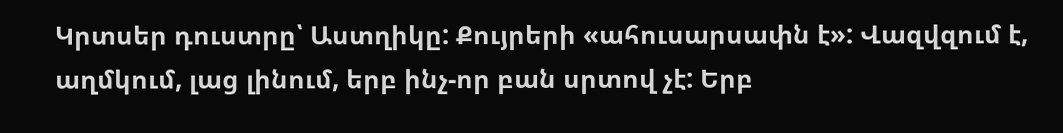Կրտսեր դուստրը՝ Աստղիկը: Քույրերի «ահուսարսափն է»: Վազվզում է, աղմկում, լաց լինում, երբ ինչ-որ բան սրտով չէ: Երբ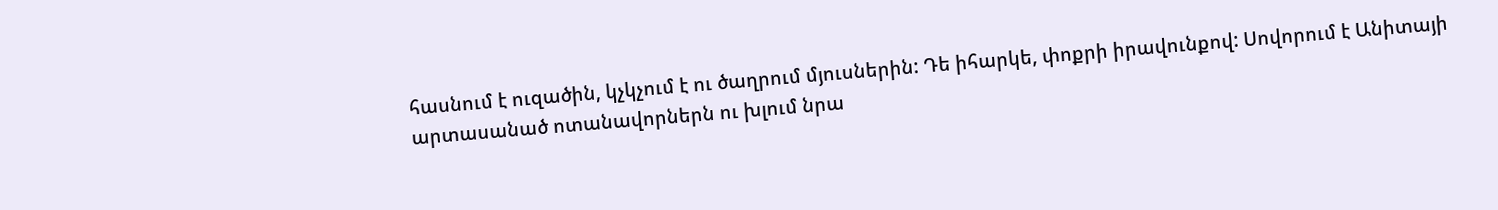հասնում է ուզածին, կչկչում է ու ծաղրում մյուսներին: Դե իհարկե, փոքրի իրավունքով: Սովորում է Անիտայի արտասանած ոտանավորներն ու խլում նրա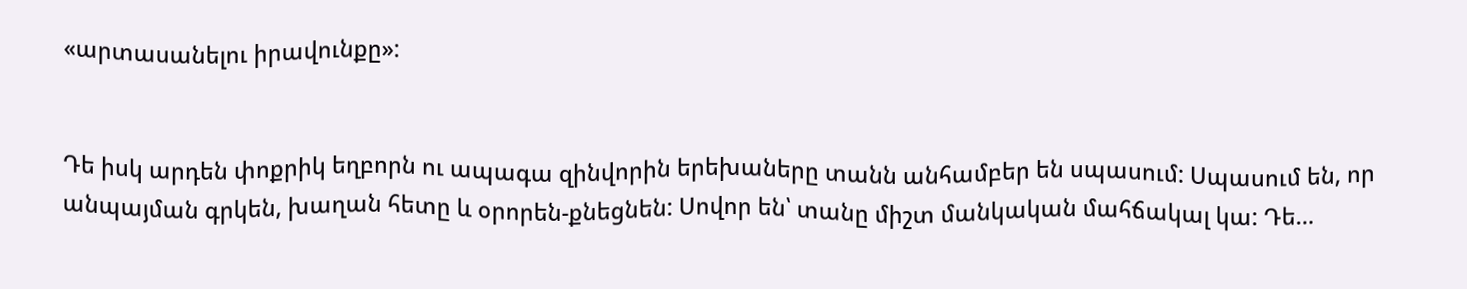«արտասանելու իրավունքը»:


Դե իսկ արդեն փոքրիկ եղբորն ու ապագա զինվորին երեխաները տանն անհամբեր են սպասում: Սպասում են, որ անպայման գրկեն, խաղան հետը և օրորեն-քնեցնեն: Սովոր են՝ տանը միշտ մանկական մահճակալ կա: Դե…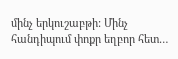մինչ երկուշաբթի: Մինչ հանդիպում փոքր եղբոր հետ…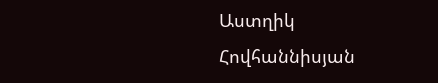Աստղիկ Հովհաննիսյան